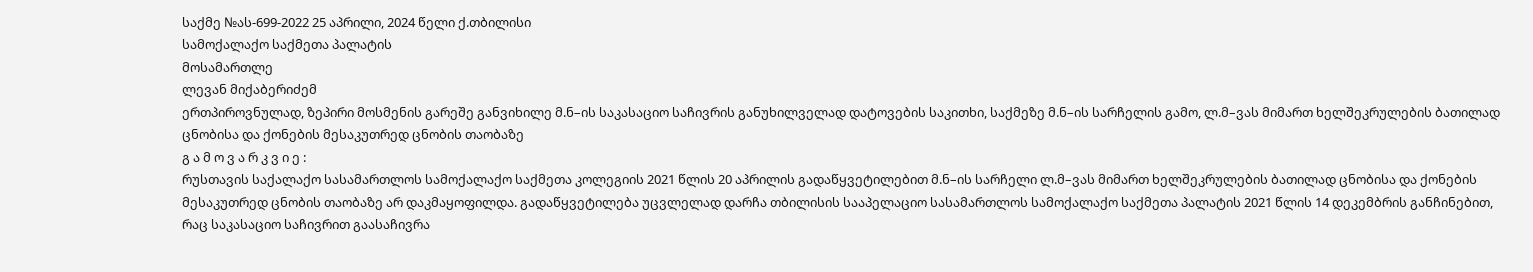საქმე №ას-699-2022 25 აპრილი, 2024 წელი ქ.თბილისი
სამოქალაქო საქმეთა პალატის
მოსამართლე
ლევან მიქაბერიძემ
ერთპიროვნულად, ზეპირი მოსმენის გარეშე განვიხილე მ.ნ–ის საკასაციო საჩივრის განუხილველად დატოვების საკითხი, საქმეზე მ.ნ–ის სარჩელის გამო, ლ.მ–ვას მიმართ ხელშეკრულების ბათილად ცნობისა და ქონების მესაკუთრედ ცნობის თაობაზე
გ ა მ ო ვ ა რ კ ვ ი ე :
რუსთავის საქალაქო სასამართლოს სამოქალაქო საქმეთა კოლეგიის 2021 წლის 20 აპრილის გადაწყვეტილებით მ.ნ–ის სარჩელი ლ.მ–ვას მიმართ ხელშეკრულების ბათილად ცნობისა და ქონების მესაკუთრედ ცნობის თაობაზე არ დაკმაყოფილდა. გადაწყვეტილება უცვლელად დარჩა თბილისის სააპელაციო სასამართლოს სამოქალაქო საქმეთა პალატის 2021 წლის 14 დეკემბრის განჩინებით, რაც საკასაციო საჩივრით გაასაჩივრა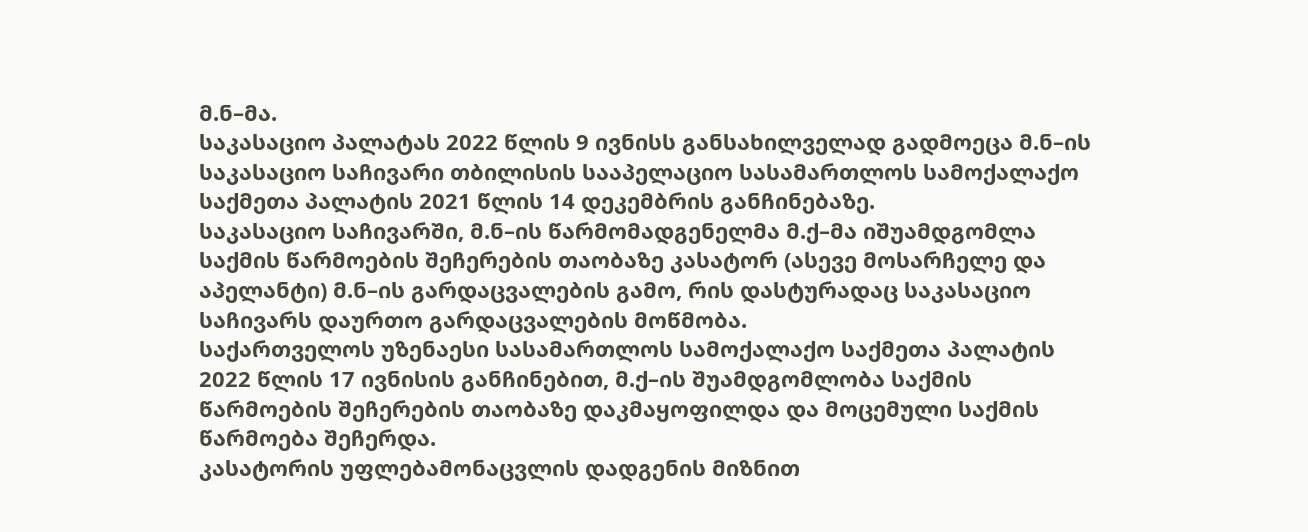მ.ნ–მა.
საკასაციო პალატას 2022 წლის 9 ივნისს განსახილველად გადმოეცა მ.ნ–ის საკასაციო საჩივარი თბილისის სააპელაციო სასამართლოს სამოქალაქო საქმეთა პალატის 2021 წლის 14 დეკემბრის განჩინებაზე.
საკასაციო საჩივარში, მ.ნ–ის წარმომადგენელმა მ.ქ–მა იშუამდგომლა საქმის წარმოების შეჩერების თაობაზე კასატორ (ასევე მოსარჩელე და აპელანტი) მ.ნ–ის გარდაცვალების გამო, რის დასტურადაც საკასაციო საჩივარს დაურთო გარდაცვალების მოწმობა.
საქართველოს უზენაესი სასამართლოს სამოქალაქო საქმეთა პალატის 2022 წლის 17 ივნისის განჩინებით, მ.ქ–ის შუამდგომლობა საქმის წარმოების შეჩერების თაობაზე დაკმაყოფილდა და მოცემული საქმის წარმოება შეჩერდა.
კასატორის უფლებამონაცვლის დადგენის მიზნით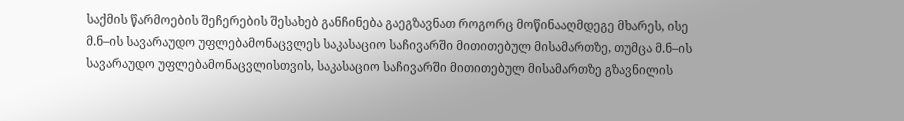საქმის წარმოების შეჩერების შესახებ განჩინება გაეგზავნათ როგორც მოწინააღმდეგე მხარეს, ისე მ.ნ–ის სავარაუდო უფლებამონაცვლეს საკასაციო საჩივარში მითითებულ მისამართზე, თუმცა მ.ნ–ის სავარაუდო უფლებამონაცვლისთვის, საკასაციო საჩივარში მითითებულ მისამართზე გზავნილის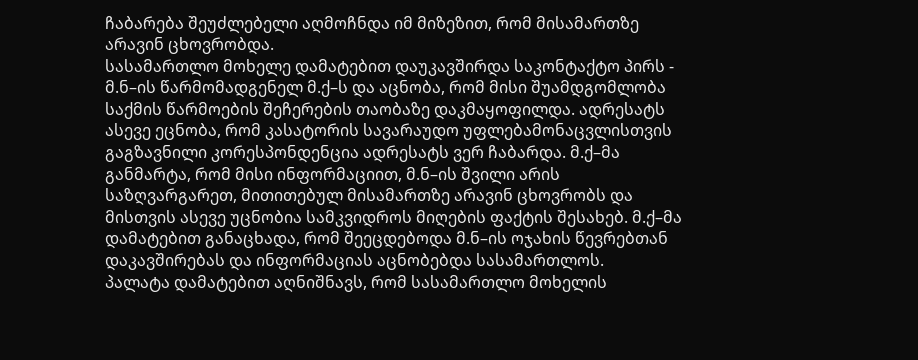ჩაბარება შეუძლებელი აღმოჩნდა იმ მიზეზით, რომ მისამართზე არავინ ცხოვრობდა.
სასამართლო მოხელე დამატებით დაუკავშირდა საკონტაქტო პირს - მ.ნ–ის წარმომადგენელ მ.ქ–ს და აცნობა, რომ მისი შუამდგომლობა საქმის წარმოების შეჩერების თაობაზე დაკმაყოფილდა. ადრესატს ასევე ეცნობა, რომ კასატორის სავარაუდო უფლებამონაცვლისთვის გაგზავნილი კორესპონდენცია ადრესატს ვერ ჩაბარდა. მ.ქ–მა განმარტა, რომ მისი ინფორმაციით, მ.ნ–ის შვილი არის საზღვარგარეთ, მითითებულ მისამართზე არავინ ცხოვრობს და მისთვის ასევე უცნობია სამკვიდროს მიღების ფაქტის შესახებ. მ.ქ–მა დამატებით განაცხადა, რომ შეეცდებოდა მ.ნ–ის ოჯახის წევრებთან დაკავშირებას და ინფორმაციას აცნობებდა სასამართლოს.
პალატა დამატებით აღნიშნავს, რომ სასამართლო მოხელის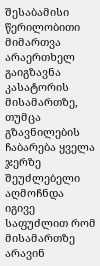შესაბამისი წერილობითი მიმართვა არაერთხელ გაიგზავნა კასატორის მისამართზე, თუმცა გზავნილების ჩაბარება ყველა ჯერზე შეუძლებელი აღმოჩნდა იგივე საფუძლით რომ მისამართზე არავინ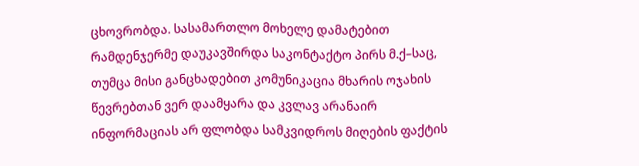ცხოვრობდა. სასამართლო მოხელე დამატებით რამდენჯერმე დაუკავშირდა საკონტაქტო პირს მ.ქ–საც, თუმცა მისი განცხადებით კომუნიკაცია მხარის ოჯახის წევრებთან ვერ დაამყარა და კვლავ არანაირ ინფორმაციას არ ფლობდა სამკვიდროს მიღების ფაქტის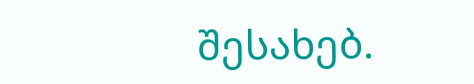შესახებ.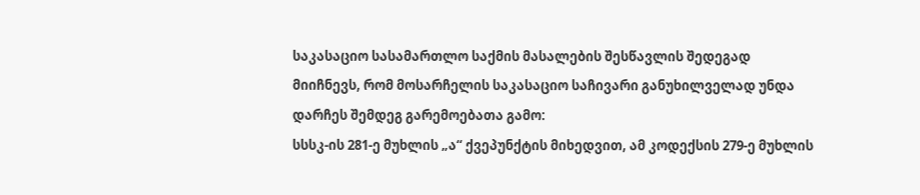საკასაციო სასამართლო საქმის მასალების შესწავლის შედეგად მიიჩნევს, რომ მოსარჩელის საკასაციო საჩივარი განუხილველად უნდა დარჩეს შემდეგ გარემოებათა გამო:
სსსკ-ის 281-ე მუხლის „ა“ ქვეპუნქტის მიხედვით, ამ კოდექსის 279-ე მუხლის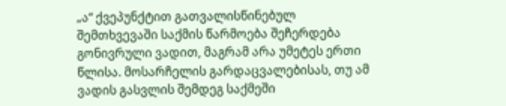„ა“ ქვეპუნქტით გათვალისწინებულ შემთხვევაში საქმის წარმოება შეჩერდება გონივრული ვადით, მაგრამ არა უმეტეს ერთი წლისა. მოსარჩელის გარდაცვალებისას, თუ ამ ვადის გასვლის შემდეგ საქმეში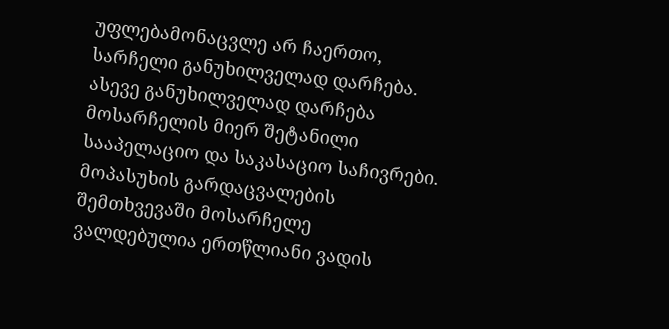უფლებამონაცვლე არ ჩაერთო, სარჩელი განუხილველად დარჩება. ასევე განუხილველად დარჩება მოსარჩელის მიერ შეტანილი სააპელაციო და საკასაციო საჩივრები. მოპასუხის გარდაცვალების შემთხვევაში მოსარჩელე ვალდებულია ერთწლიანი ვადის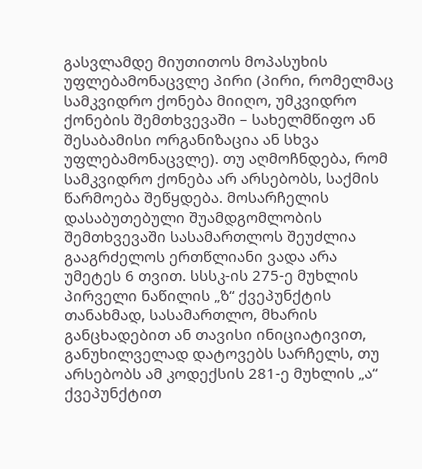გასვლამდე მიუთითოს მოპასუხის უფლებამონაცვლე პირი (პირი, რომელმაც სამკვიდრო ქონება მიიღო, უმკვიდრო ქონების შემთხვევაში – სახელმწიფო ან შესაბამისი ორგანიზაცია ან სხვა უფლებამონაცვლე). თუ აღმოჩნდება, რომ სამკვიდრო ქონება არ არსებობს, საქმის წარმოება შეწყდება. მოსარჩელის დასაბუთებული შუამდგომლობის შემთხვევაში სასამართლოს შეუძლია გააგრძელოს ერთწლიანი ვადა არა უმეტეს 6 თვით. სსსკ-ის 275-ე მუხლის პირველი ნაწილის „ზ“ ქვეპუნქტის თანახმად, სასამართლო, მხარის განცხადებით ან თავისი ინიციატივით, განუხილველად დატოვებს სარჩელს, თუ არსებობს ამ კოდექსის 281-ე მუხლის „ა“ ქვეპუნქტით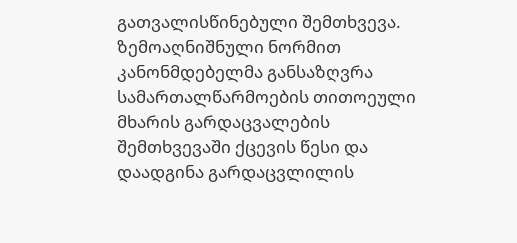გათვალისწინებული შემთხვევა.
ზემოაღნიშნული ნორმით კანონმდებელმა განსაზღვრა სამართალწარმოების თითოეული მხარის გარდაცვალების შემთხვევაში ქცევის წესი და დაადგინა გარდაცვლილის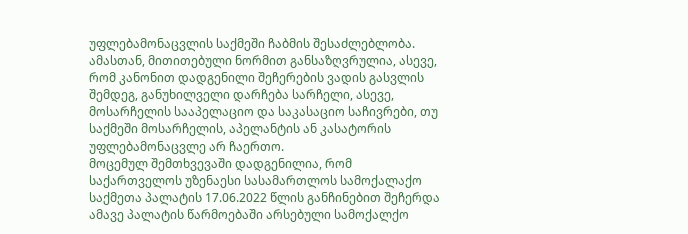უფლებამონაცვლის საქმეში ჩაბმის შესაძლებლობა. ამასთან, მითითებული ნორმით განსაზღვრულია, ასევე, რომ კანონით დადგენილი შეჩერების ვადის გასვლის შემდეგ, განუხილველი დარჩება სარჩელი, ასევე, მოსარჩელის სააპელაციო და საკასაციო საჩივრები, თუ საქმეში მოსარჩელის, აპელანტის ან კასატორის უფლებამონაცვლე არ ჩაერთო.
მოცემულ შემთხვევაში დადგენილია, რომ საქართველოს უზენაესი სასამართლოს სამოქალაქო საქმეთა პალატის 17.06.2022 წლის განჩინებით შეჩერდა ამავე პალატის წარმოებაში არსებული სამოქალქო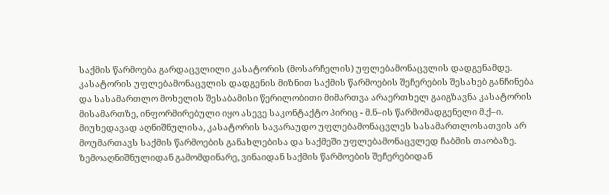საქმის წარმოება გარდაცვლილი კასატორის (მოსარჩელის) უფლებამონაცვლის დადგენამდე.
კასატორის უფლებამონაცვლის დადგენის მიზნით საქმის წარმოების შეჩერების შესახებ განჩინება და სასამართლო მოხელის შესაბამისი წერილობითი მიმართვა არაერთხელ გაიგზავნა კასატორის მისამართზე, ინფორმირებული იყო ასევე საკონტაქტო პირიც - მ.ნ–ის წარმომადგენელი მ.ქ–ი. მიუხედავად აღნიშნულისა, კასატორის სავარაუდო უფლებამონაცვლეს სასამართლოსათვის არ მოუმართავს საქმის წარმოების განახლებისა და საქმეში უფლებამონაცვლედ ჩაბმის თაობაზე.
ზემოაღნიშნულიდან გამომდინარე, ვინაიდან საქმის წარმოების შეჩერებიდან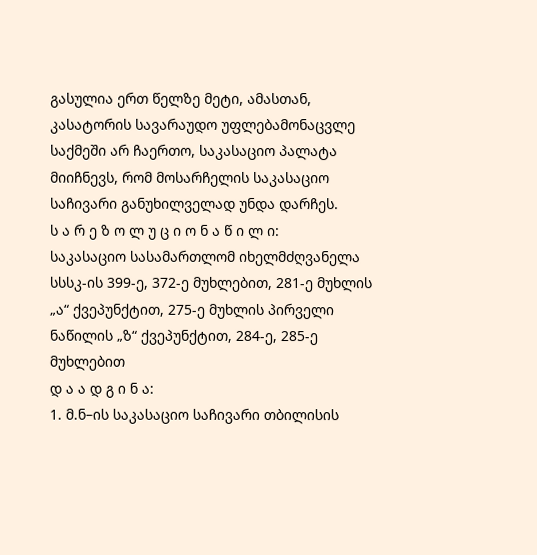გასულია ერთ წელზე მეტი, ამასთან, კასატორის სავარაუდო უფლებამონაცვლე საქმეში არ ჩაერთო, საკასაციო პალატა მიიჩნევს, რომ მოსარჩელის საკასაციო საჩივარი განუხილველად უნდა დარჩეს.
ს ა რ ე ზ ო ლ უ ც ი ო ნ ა წ ი ლ ი:
საკასაციო სასამართლომ იხელმძღვანელა სსსკ-ის 399-ე, 372-ე მუხლებით, 281-ე მუხლის „ა“ ქვეპუნქტით, 275-ე მუხლის პირველი ნაწილის „ზ“ ქვეპუნქტით, 284-ე, 285-ე მუხლებით
დ ა ა დ გ ი ნ ა:
1. მ.ნ–ის საკასაციო საჩივარი თბილისის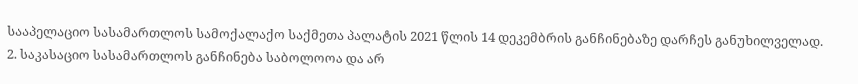სააპელაციო სასამართლოს სამოქალაქო საქმეთა პალატის 2021 წლის 14 დეკემბრის განჩინებაზე დარჩეს განუხილველად.
2. საკასაციო სასამართლოს განჩინება საბოლოოა და არ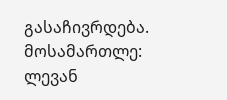გასაჩივრდება.
მოსამართლე: ლევან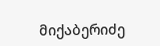მიქაბერიძე